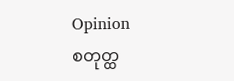Opinion
စတုတ္ထ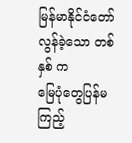မြန်မာနိုင်ငံတော်
လွန်ခဲ့သော တစ်နှစ် က
မြေပုံတွေပြန်မကြည့်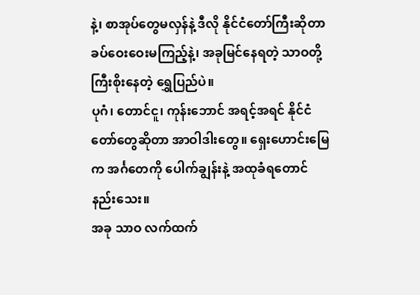နဲ့၊ စာအုပ်တွေမလှန်နဲ့ ဒီလို နိုင်ငံတော်ကြီးဆိုတာ ခပ်ဝေးဝေးမကြည့်နဲ့၊ အခုမြင်နေရတဲ့ သာဝတို့ ကြီးစိုးနေတဲ့ ရွှေပြည်ပဲ။
ပုဂံ၊ တောင်ငူ၊ ကုန်းဘောင် အရင့်အရင် နိုင်ငံတော်တွေဆိုတာ အာဝါဒါးတွေ။ ရှေးဟောင်းမြေက အင်္ဂတေကို ပေါက်ချွန်းနဲ့ အထုခံရတောင်နည်းသေး။
အခု သာဝ လက်ထက်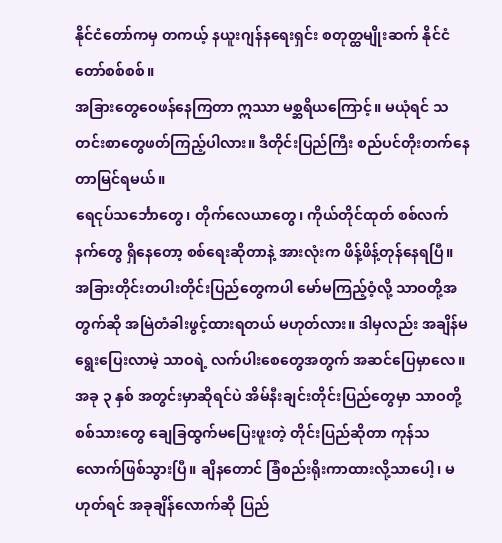နိုင်ငံတော်ကမှ တကယ့် နယူးဂျန်နရေးရှင်း စတုတ္ထမျိုးဆက် နိုင်ငံတော်စစ်စစ်။
အခြားတွေဝေဖန်နေကြတာ ဣဿာ မစ္ဆရိယကြောင့်။ မယုံရင် သတင်းစာတွေဖတ်ကြည့်ပါလား။ ဒီတိုင်းပြည်ကြီး စည်ပင်တိုးတက်နေတာမြင်ရမယ်။
ရေငုပ်သင်္ဘောတွေ၊ တိုက်လေယာတွေ၊ ကိုယ်တိုင်ထုတ် စစ်လက်နက်တွေ ရှိနေတော့ စစ်ရေးဆိုတာနဲ့ အားလုံးက ဖိန့်ဖိန့်တုန်နေရပြီ။
အခြားတိုင်းတပါးတိုင်းပြည်တွေကပါ မော်မကြည့်ဝံ့လို့ သာဝတို့အတွက်ဆို အမြဲတံခါးဖွင့်ထားရတယ် မဟုတ်လား။ ဒါမှလည်း အချိန်မရွေးပြေးလာမဲ့ သာဝရဲ့ လက်ပါးစေတွေအတွက် အဆင်ပြေမှာလေ။
အခု ၃ နှစ် အတွင်းမှာဆိုရင်ပဲ အိမ်နီးချင်းတိုင်းပြည်တွေမှာ သာဝတို့ စစ်သားတွေ ချေခြထွက်မပြေးဖူးတဲ့ တိုင်းပြည်ဆိုတာ ကုန်သလောက်ဖြစ်သွားပြီ။ ချိနတောင် ခြံစည်းရိုးကာထားလို့သာပေါ့၊ မဟုတ်ရင် အခုချိန်လောက်ဆို ပြည်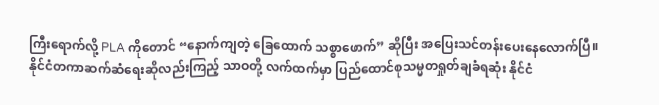ကြီးရောက်လို့ PLA ကိုတောင် “နောက်ကျတဲ့ ခြေထောက် သစ္စာဖောက်” ဆိုပြီး အပြေးသင်တန်းပေးနေလောက်ပြီ။
နိုင်ငံတကာဆက်ဆံရေးဆိုလည်းကြည့် သာဝတို့ လက်ထက်မှာ ပြည်ထောင်စုသမ္မတရှုတ်ချခံရဆုံး နိုင်ငံ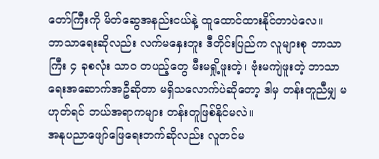တော်ကြီးကို မိတ်ဆွေအနည်းငယ်နဲ့ ထူထောင်ထားနိုင်တာပဲလေ။
ဘာသာရေးဆိုလည်း လက်မနှေးဘူး ဒီတိုင်းပြည်က လူများစု ဘာသာကြီး ၄ ခုစလုံး သာဝ တပည့်တွေ မီးမရှို့ဖူးတဲ့၊ ဗုံးမကျဲဖူးတဲ့ ဘာသာရေးအဆောက်အဦဆိုတာ မရှိသလောက်ပဲဆိုတော့ ဒါမှ တန်းတူညီမျှ မဟုတ်ရင် ဘယ်အရာကများ တန်းတူဖြစ်နိုင်မလဲ။
အနုပညာဖျော်ဖြေရေးဘက်ဆိုလည်း လူတင်မ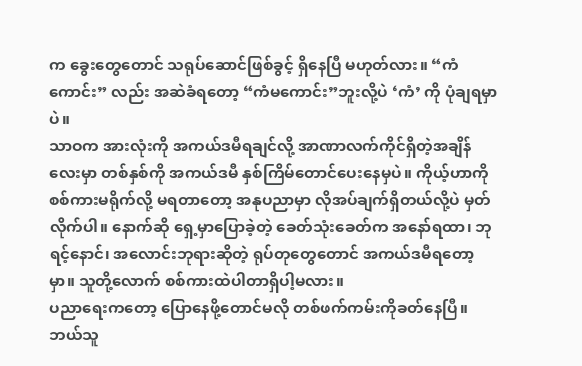က ခွေးတွေတောင် သရုပ်ဆောင်ဖြစ်ခွင့် ရှိနေပြီ မဟုတ်လား။ “ကံကောင်း” လည်း အဆဲခံရတော့ “ကံမကောင်း”ဘူးလို့ပဲ ‘ကံ’ ကို ပုံချရမှာပဲ။
သာဝက အားလုံးကို အကယ်ဒမီရချင်လို့ အာဏာလက်ကိုင်ရှိတဲ့အချိန်လေးမှာ တစ်နှစ်ကို အကယ်ဒမီ နှစ်ကြိမ်တောင်ပေးနေမှပဲ။ ကိုယ့်ဟာကို စစ်ကားမရိုက်လို့ မရတာတော့ အနုပညာမှာ လိုအပ်ချက်ရှိတယ်လို့ပဲ မှတ်လိုက်ပါ။ နောက်ဆို ရှေ့မှာပြောခဲ့တဲ့ ခေတ်သုံးခေတ်က အနော်ရထာ၊ ဘုရင့်နောင်၊ အလောင်းဘုရားဆိုတဲ့ ရုပ်တုတွေတောင် အကယ်ဒမီရတော့မှာ။ သူတို့လောက် စစ်ကားထဲပါတာရှိပါ့မလား။
ပညာရေးကတော့ ပြောနေဖို့တောင်မလို တစ်ဖက်ကမ်းကိုခတ်နေပြီ။
ဘယ်သူ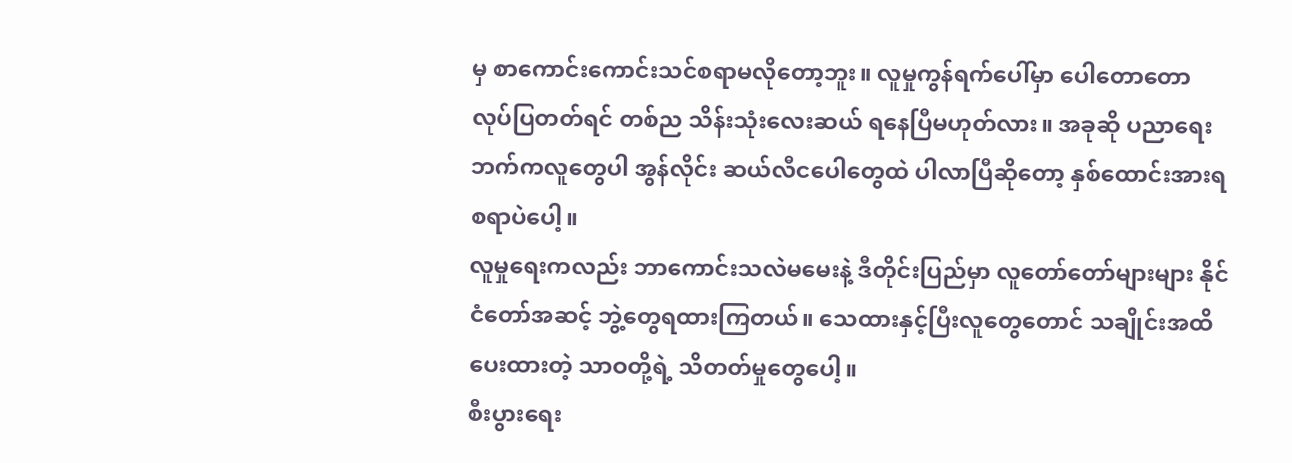မှ စာကောင်းကောင်းသင်စရာမလိုတော့ဘူး။ လူမှုကွန်ရက်ပေါ်မှာ ပေါတောတော လုပ်ပြတတ်ရင် တစ်ည သိန်းသုံးလေးဆယ် ရနေပြီမဟုတ်လား။ အခုဆို ပညာရေးဘက်ကလူတွေပါ အွန်လိုင်း ဆယ်လီငပေါတွေထဲ ပါလာပြီဆိုတော့ နှစ်ထောင်းအားရစရာပဲပေါ့။
လူမှုရေးကလည်း ဘာကောင်းသလဲမမေးနဲ့ ဒီတိုင်းပြည်မှာ လူတော်တော်များများ နိုင်ငံတော်အဆင့် ဘွဲ့တွေရထားကြတယ်။ သေထားနှင့်ပြီးလူတွေတောင် သချိုင်းအထိပေးထားတဲ့ သာဝတို့ရဲ့ သိတတ်မှုတွေပေါ့။
စီးပွားရေး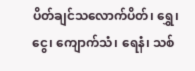ပိတ်ချင်သလောက်ပိတ်၊ ရွှေ၊ ငွေ၊ ကျောက်သံ၊ ရေနံ၊ သစ်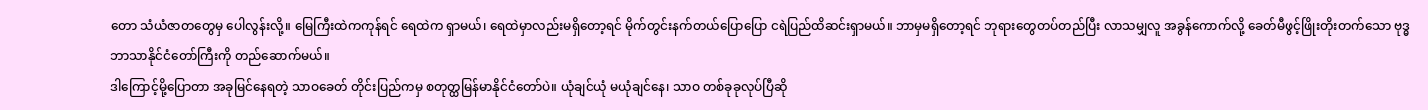တော သံယံဇာတတွေမှ ပေါလွန်းလို့။ မြေကြီးထဲကကုန်ရင် ရေထဲက ရှာမယ်၊ ရေထဲမှာလည်းမရှိတော့ရင် မိုက်တွင်းနက်တယ်ပြောပြော ငရဲပြည်ထိဆင်းရှာမယ်။ ဘာမှမရှိတော့ရင် ဘုရားတွေတပ်တည်ပြီး လာသမျှလူ အခွန်ကောက်လို့ ခေတ်မီဖွင့်ဖြိုးတိုးတက်သော ဗုဒ္ဓဘာသာနိုင်ငံတော်ကြီးကို တည်ဆောက်မယ်။
ဒါကြောင့်မို့ပြောတာ အခုမြင်နေရတဲ့ သာဝခေတ် တိုင်းပြည်ကမှ စတုတ္ထမြန်မာနိုင်ငံတော်ပဲ။ ယုံချင်ယုံ မယုံချင်နေ၊ သာဝ တစ်ခုခုလုပ်ပြီဆို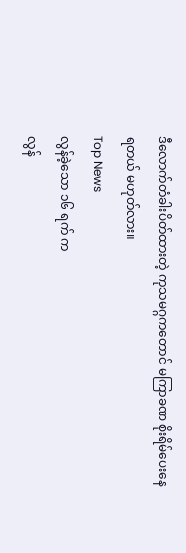ဒီလောက်တံခါးပိတ်ထားတဲ့ ကုသမဂ္ဂကတောင် မကြာခဏ စိုးရိမ်ပေးနေရတယ် မဟုတ်လား။
Top News
လွန်ခဲ့သော ၁၆ ရက် က
လွန်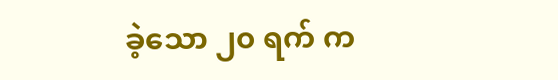ခဲ့သော ၂၀ ရက် က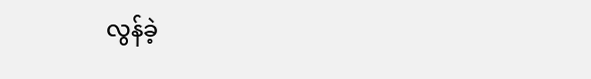လွန်ခဲ့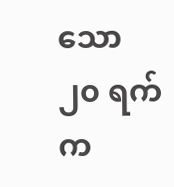သော ၂၀ ရက် က